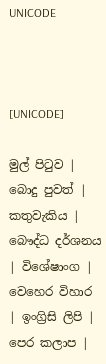UNICODE



[UNICODE]

මුල් පිටුව | බොදු පුවත් | කතුවැකිය | බෞද්ධ දර්ශනය | විශේෂාංග | වෙහෙර විහාර | ඉංග්‍රිසි ලිපි | පෙර කලාප |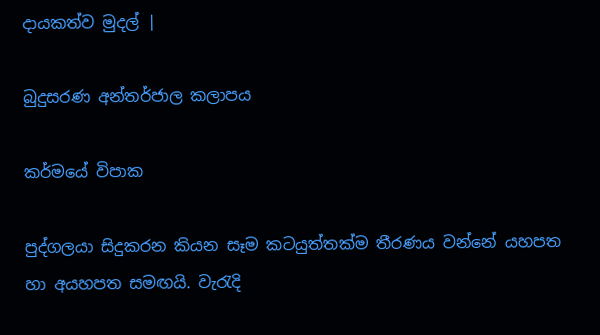දායකත්ව මුදල් |

බුදුසරණ අන්තර්ජාල කලාපය

කර්මයේ විපාක

පුද්ගලයා සිදුකරන කියන සෑම කටයුත්තක්ම තීරණය වන්නේ යහපත හා අයහපත සමඟයි. වැරැදි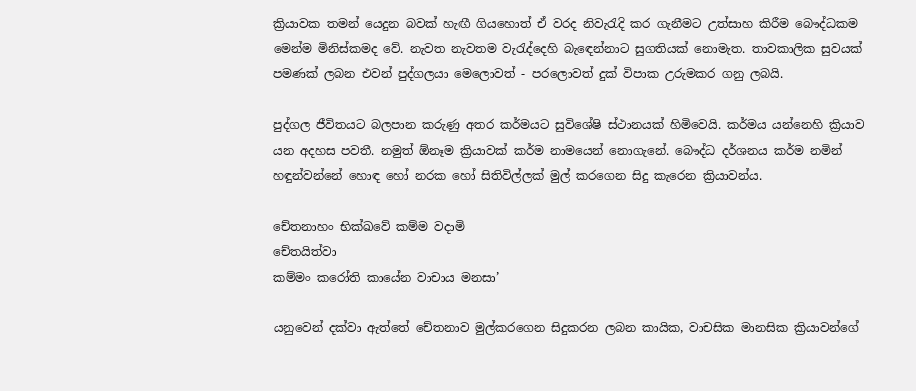ක්‍රියාවක තමන් යෙදුන බවක් හැඟී ගියහොත් ඒ වරද නිවැරැදි කර ගැනීමට උත්සාහ කිරීම බෞද්ධකම මෙන්ම මිනිස්කමද වේ. නැවත නැවතම වැරැද්දෙහි බැඳෙන්නාට සුගතියක් නොමැත. තාවකාලික සුවයක් පමණක් ලබන එවන් පුද්ගලයා මෙලොවත් - පරලොවත් දුක් විපාක උරුමකර ගනු ලබයි.

පුද්ගල ජීවිතයට බලපාන කරුණු අතර කර්මයට සුවිශේෂි ස්ථානයක් හිමිවෙයි. කර්මය යන්නෙහි ක්‍රියාව යන අදහස පවතී. නමුත් ඕනෑම ක්‍රියාවක් කර්ම නාමයෙන් නොගැනේ. බෞද්ධ දර්ශනය කර්ම නමින් හඳුන්වන්නේ හොඳ හෝ නරක හෝ සිතිවිල්ලක් මුල් කරගෙන සිදු කැරෙන ක්‍රියාවන්ය.

චේතනාහං භික්ඛවේ කම්ම වදාමි
චේතයිත්වා
කම්මං කරෝති කායේන වාචාය මනසා’

යනුවෙන් දක්වා ඇත්තේ චේතනාව මුල්කරගෙන සිදුකරන ලබන කායික, වාචසික මානසික ක්‍රියාවන්ගේ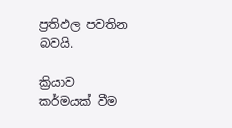ප්‍රතිඵල පවතින බවයි.

ක්‍රියාව කර්මයක් වීම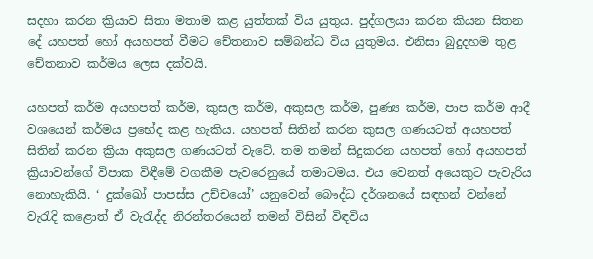සදහා කරන ක්‍රියාව සිතා මතාම කළ යුත්තක් විය යුතුය. පුද්ගලයා කරන කියන සිතන දේ යහපත් හෝ අයහපත් වීමට චේතනාව සම්බන්ධ විය යුතුමය. එනිසා බුදුදහම තුළ චේතනාව කර්මය ලෙස දක්වයි.

යහපත් කර්ම අයහපත් කර්ම, කුසල කර්ම, අකුසල කර්ම, පුණ්‍ය කර්ම, පාප කර්ම ආදී වශයෙන් කර්මය ප්‍රභේද කළ හැකිය. යහපත් සිතින් කරන කුසල ගණයටත් අයහපත් සිතින් කරන ක්‍රියා අකුසල ගණයටත් වැටේ. තම තමන් සිදුකරන යහපත් හෝ අයහපත් ක්‍රියාවන්ගේ විපාක විඳීමේ වගකීම පැවරෙනුයේ තමාටමය. එය වෙනත් අයෙකුට පැවැරිය නොහැකියි. ‘ දුක්ඛෝ පාපස්ස උච්චයෝ’ යනුවෙන් බෞද්ධ දර්ශනයේ සඳහන් වන්නේ වැරැදි කළොත් ඒ වැරැද්ද නිරන්තරයෙන් තමන් විසින් විඳවිය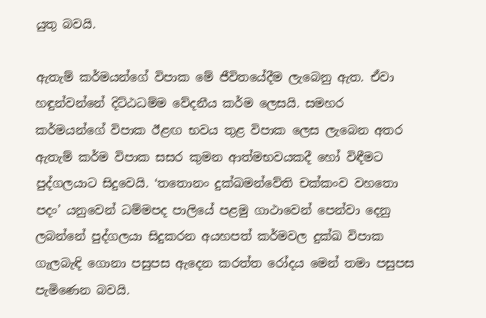යුතු බවයි.

ඇතැම් කර්මයන්ගේ විපාක මේ ජීවිතයේදීම ලැබෙනු ඇත. ඒවා හඳුන්වන්නේ දිට්ඨධම්ම වේදනීය කර්ම ලෙසයි. සමහර කර්මයන්ගේ විපාක ඊළඟ භවය තුළ විපාක ලෙස ලැබෙන අතර ඇතැම් කර්ම විපාක සසර කුමන ආත්මභවයකදී හෝ විඳීමට පුද්ගලයාට සිදුවෙයි. ‘තතොනං දුක්ඛමන්වේති චක්කංව වහතො පදං’ යනුවෙන් ධම්මපද පාලියේ පළමු ගාථාවෙන් පෙන්වා දෙනු ලබන්නේ පුද්ගලයා සිදුකරන අයහපත් කර්මවල දුක්ඛ විපාක ගැලබැඳි ගොනා පසුපස ඇදෙන කරත්ත රෝදය මෙන් තමා පසුපස පැමිණෙන බවයි.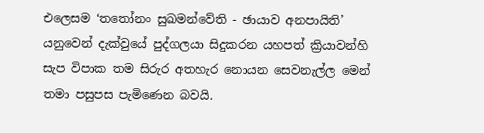එලෙසම ‘තතෝනං සුඛමන්වේති - ඡායාව අනපායිති’ යනුවෙන් දැක්වුයේ පුද්ගලයා සිදුකරන යහපත් ක්‍රියාවන්හි සැප විපාක තම සිරුර අතහැර නොයන සෙවනැල්ල මෙන් තමා පසුපස පැමිණෙන බවයි.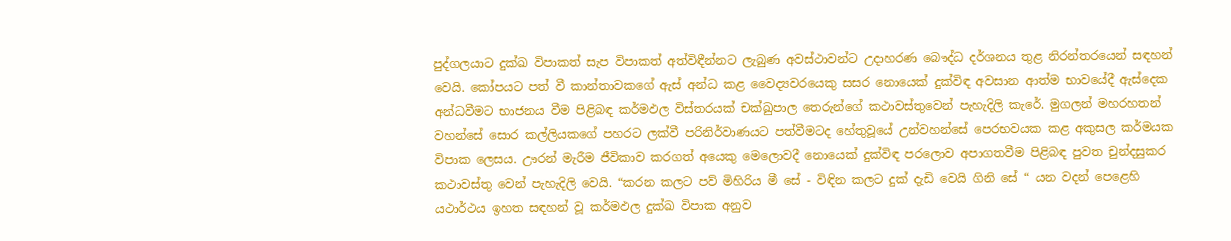පුද්ගලයාට දුක්ඛ විපාකත් සැප විපාකත් අත්විඳීන්නට ලැබුණ අවස්ථාවන්ට උදාහරණ බෞද්ධ දර්ශනය තුළ නිරන්තරයෙන් සඳහන් වෙයි. කෝපයට පත් වී කාන්තාවකගේ ඇස් අන්ධ කළ වෛද්‍යවරයෙකු සසර නොයෙක් දුක්විඳ අවසාන ආත්ම භාවයේදී ඇස්දෙක අන්ධවීමට භාජනය වීම පිළිබඳ කර්මඵල විස්තරයක් චක්ඛුපාල තෙරුන්ගේ කථාවස්තුවෙන් පැහැදිලි කැරේ. මුගලන් මහරහතන් වහන්සේ සොර කල්ලියකගේ පහරට ලක්වී පරිනිර්වාණයට පත්වීමටද හේතුවූයේ උන්වහන්සේ පෙරභවයක කළ අකුසල කර්මයක විපාක ලෙසය. ඌරන් මැරීම ජීවිකාව කරගත් අයෙකු මෙලොවදී නොයෙක් දුක්විඳ පරලොව අපාගතවීම පිළිබඳ පුවත චුන්දසුකර කථාවස්තු වෙන් පැහැදිලි වෙයි. “කරන කලට පව් මිහිරිය මී සේ - විඳින කලට දුක් දැඩි වෙයි ගිනි සේ “ යන වදන් පෙළෙහි යථාර්ථය ඉහත සඳහන් වූ කර්මඵල දුක්ඛ විපාක අනුව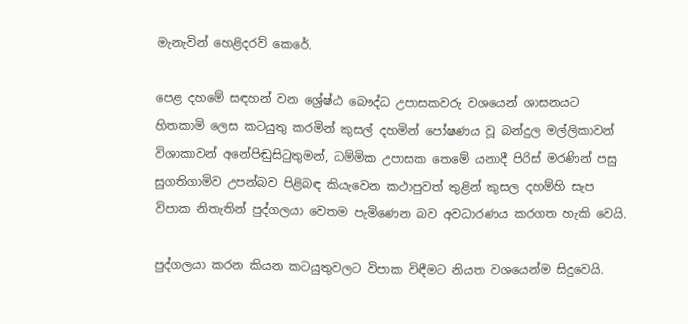මැනැවින් හෙළිදරව් කෙරේ.

පෙළ දහමේ සඳහන් වන ශ්‍රේෂ්ඨ බෞද්ධ උපාසකවරු වශයෙන් ශාසනයට හිතකාමි ලෙස කටයුතු කරමින් කුසල් දහමින් පෝෂණය වූ බන්දුල මල්ලිකාවන් විශාකාවන් අනේපිඬුසිටුතුමන්, ධම්මික උපාසක තෙමේ යනාදී පිරිස් මරණින් පසු සුගතිගාමිව උපන්බව පිළිබඳ කියැවෙන කථාපුවත් තුළින් කුසල දහම්හි සැප විපාක නිතැතින් පුද්ගලයා වෙතම පැමිණෙන බව අවධාරණය කරගත හැකි වෙයි.

පුද්ගලයා කරන කියන කටයුතුවලට විපාක විඳීමට නියත වශයෙන්ම සිදුවෙයි.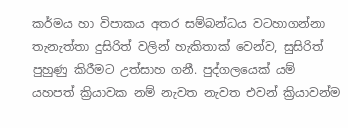කර්මය හා විපාකය අතර සම්බන්ධය වටහාගන්නා තැනැත්තා දුසිරිත් වලින් හැකිතාක් වෙන්ව, සුසිරිත් පුහුණු කිරීමට උත්සාහ ගනී. පුද්ගලයෙක් යම් යහපත් ක්‍රියාවක නම් නැවත නැවත එවන් ක්‍රියාවන්ම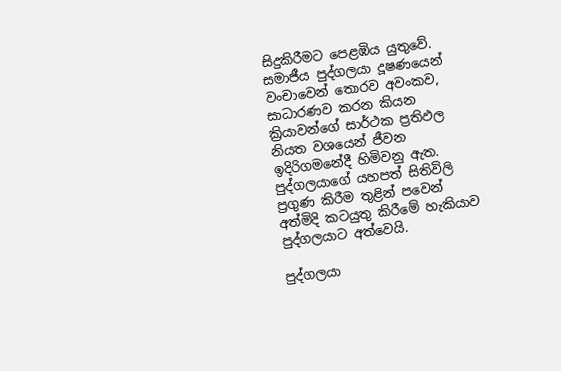සිදුකිරීමට පෙළඹිය යුතුවේ. සමාජීය පුද්ගලයා දූෂණයෙන් වංචාවෙන් තොරව අවංකව, සාධාරණව කරන කියන ක්‍රියාවන්ගේ සාර්ථක ප්‍රතිඵල නියත වශයෙන් ජීවන ඉදිරිගමනේදී හිමිවනු ඇත. පුද්ගලයාගේ යහපත් සිතිවිලි ප්‍රගුණ කිරීම තුළින් පවෙන් අත්මිදි කටයුතු කිරීමේ හැකියාව පුද්ගලයාට අත්වෙයි.

පුද්ගලයා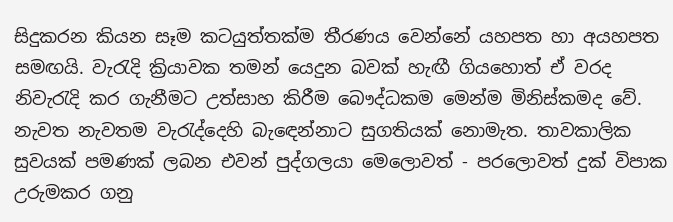සිදුකරන කියන සෑම කටයුත්තක්ම තීරණය වෙන්නේ යහපත හා අයහපත සමඟයි. වැරැදි ක්‍රියාවක තමන් යෙදුන බවක් හැඟී ගියහොත් ඒ වරද නිවැරැදි කර ගැනීමට උත්සාහ කිරීම බෞද්ධකම මෙන්ම මිනිස්කමද වේ. නැවත නැවතම වැරැද්දෙහි බැඳෙන්නාට සුගතියක් නොමැත. තාවකාලික සුවයක් පමණක් ලබන එවන් පුද්ගලයා මෙලොවත් - පරලොවත් දුක් විපාක උරුමකර ගනු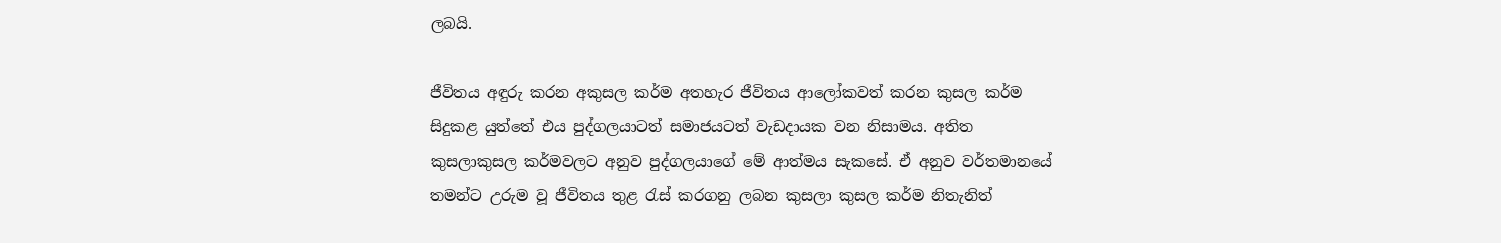ලබයි.

ජීවිතය අඳුරු කරන අකුසල කර්ම අතහැර ජීවිතය ආලෝකවත් කරන කුසල කර්ම සිදුකළ යුත්තේ එය පුද්ගලයාටත් සමාජයටත් වැඩදායක වන නිසාමය. අතිත කුසලාකුසල කර්මවලට අනුව පුද්ගලයාගේ මේ ආත්මය සැකසේ. ඒ අනුව වර්තමානයේ තමන්ට උරුම වූ ජීවිතය තුළ රැස් කරගනු ලබන කුසලා කුසල කර්ම නිතැනිත්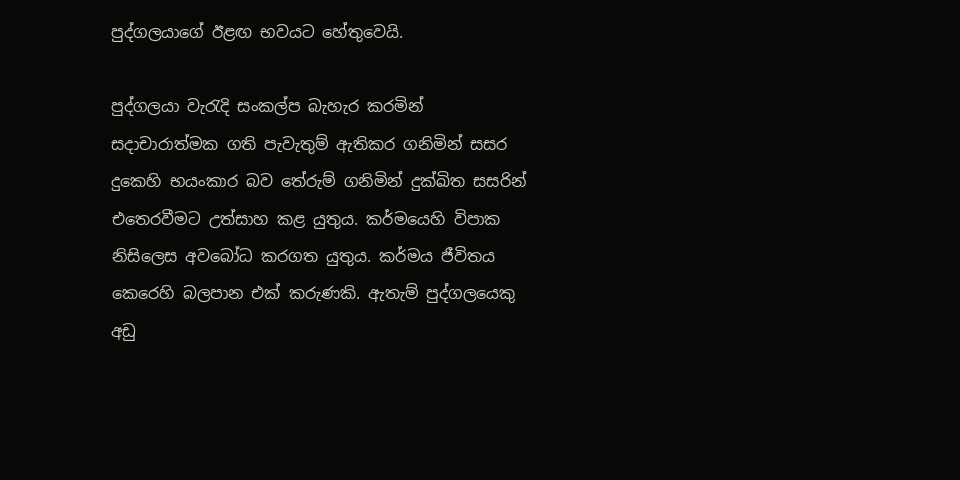පුද්ගලයාගේ ඊළඟ භවයට හේතුවෙයි.

පුද්ගලයා වැරැදි සංකල්ප බැහැර කරමින් සදාචාරාත්මක ගති පැවැතුම් ඇතිකර ගනිමින් සසර දුකෙහි භයංකාර බව තේරුම් ගනිමින් දුක්ඛිත සසරින් එතෙරවීමට උත්සාහ කළ යුතුය. කර්මයෙහි විපාක නිසිලෙස අවබෝධ කරගත යුතුය. කර්මය ජීවිතය කෙරෙහි බලපාන එක් කරුණකි. ඇතැම් පුද්ගලයෙකු අඩු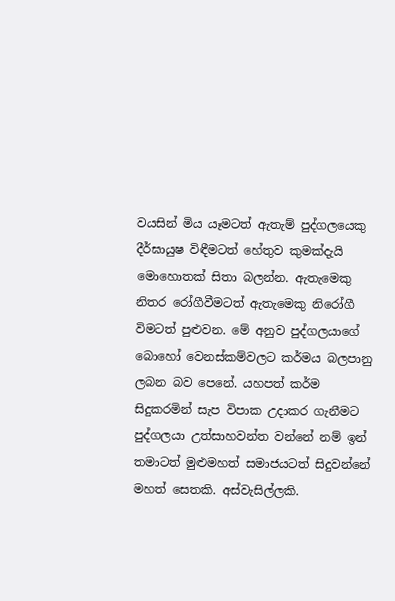වයසින් මිය යෑමටත් ඇතැම් පුද්ගලයෙකු දීර්ඝායුෂ විඳීමටත් හේතුව කුමක්දැයි මොහොතක් සිතා බලන්න. ඇතැමෙකු නිතර රෝගීවීමටත් ඇතැමෙකු නිරෝගී විමටත් පුළුවන. මේ අනුව පුද්ගලයාගේ බොහෝ වෙනස්කම්වලට කර්මය බලපානු ලබන බව පෙනේ. යහපත් කර්ම සිදුකරමින් සැප විපාක උදාකර ගැනීමට පුද්ගලයා උත්සාහවන්ත වන්නේ නම් ඉන් තමාටත් මුළුමහත් සමාජයටත් සිදුවන්නේ මහත් සෙතකි. අස්වැසිල්ලකි.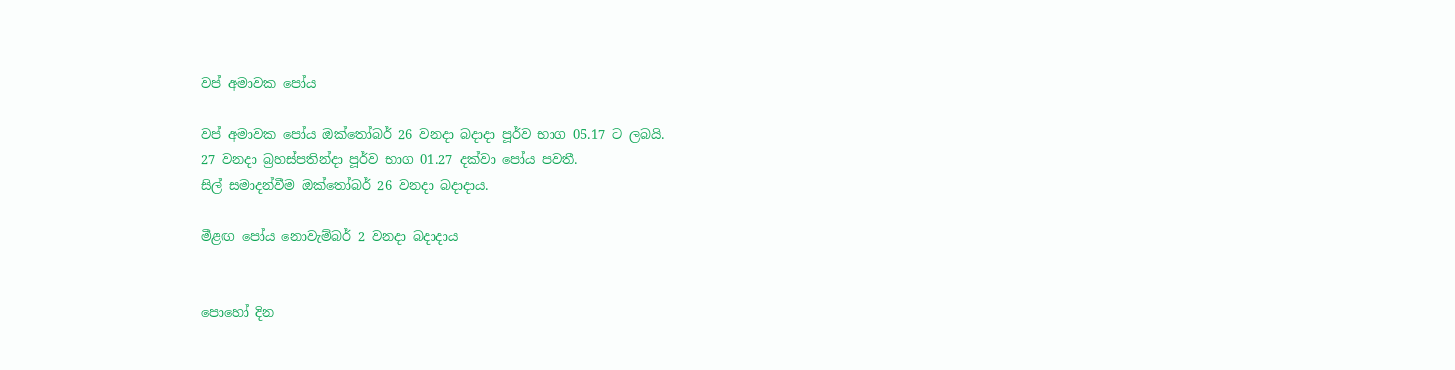වප් අමාවක පෝය

වප් අමාවක පෝය ඔක්තෝබර් 26 වනදා බදාදා පූර්ව භාග 05.17 ට ලබයි.
27 වනදා බ්‍රහස්පතින්දා පූර්ව භාග 01.27 දක්වා පෝය පවතී.
සිල් සමාදන්වීම ඔක්තෝබර් 26 වනදා බදාදාය.

මීළඟ පෝය නොවැම්බර් 2 වනදා බදාදාය


පොහෝ දින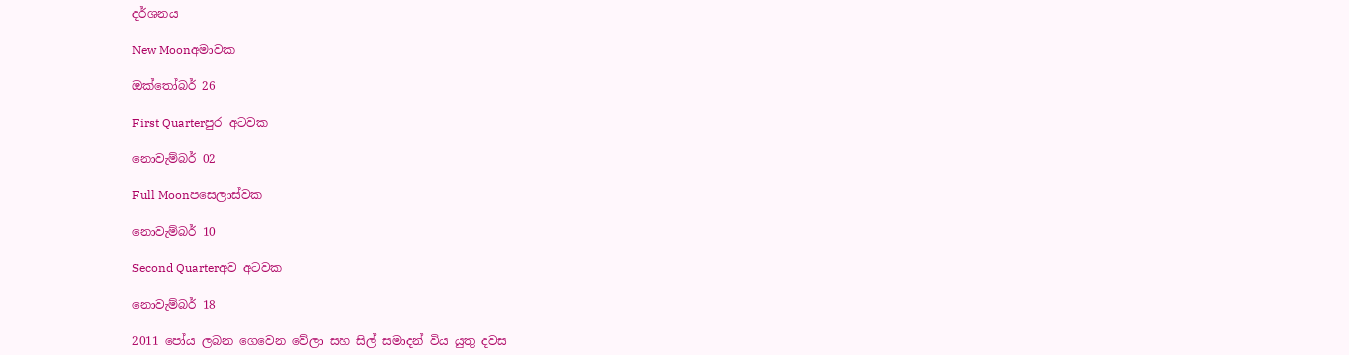දර්ශනය

New Moonඅමාවක

ඔක්තෝබර් 26

First Quarterපුර අටවක

නොවැම්බර් 02

Full Moonපසෙලාස්වක

නොවැම්බර් 10

Second Quarterඅව අටවක

නොවැම්බර් 18

2011 පෝය ලබන ගෙවෙන වේලා සහ සිල් සමාදන් විය යුතු දවස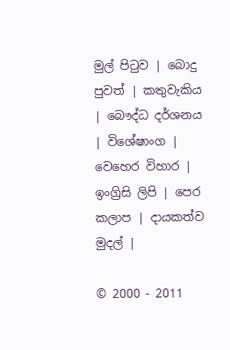මුල් පිටුව | බොදු පුවත් | කතුවැකිය | බෞද්ධ දර්ශනය | විශේෂාංග | වෙහෙර විහාර | ඉංග්‍රිසි ලිපි | පෙර කලාප | දායකත්ව මුදල් |

© 2000 - 2011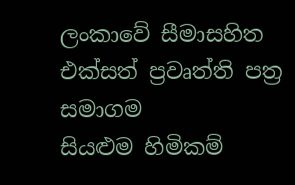ලංකාවේ සීමාසහිත එක්සත් ප්‍රවෘත්ති පත්‍ර සමාගම
සියළුම හිමිකම්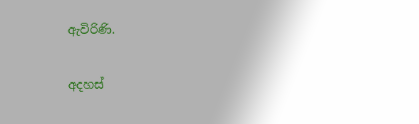ඇවිරිණි.

අදහස්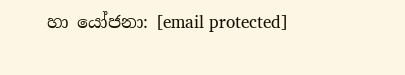හා යෝජනා: [email protected]